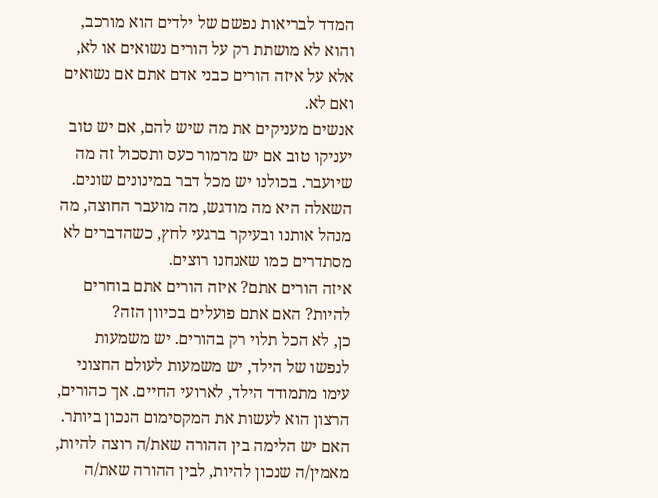המדד לבריאות נפשם של ילדים הוא מורכב, והוא לא מושתת רק על הורים נשואים או לא, אלא על איזה הורים כבני אדם אתם אם נשואים ואם לא.
אנשים מעניקים את מה שיש להם, אם יש טוב יעניקו טוב אם יש מרמור כעס ותסכול זה מה שיועבר. בכולנו יש מכל דבר במינונים שונים. השאלה היא מה מודגש, מה מועבר החוצה, מה מנהל אותנו ובעיקר ברגעי לחץ, כשהדברים לא מסתדרים כמו שאנחנו רוצים.
איזה הורים אתם? איזה הורים אתם בוחרים להיות? האם אתם פועלים בכיוון הזה?
כן, לא הכל תלוי רק בהורים. יש משמעות לנפשו של הילד, יש משמעות לעולם החצוני עימו מתמודד הילד, לארועי החיים. אך כהורים, הרצון הוא לעשות את המקסימום הנכון ביותר.
האם יש הלימה בין ההורה שאת/ה רוצה להיות, מאמין/ה שנכון להיות, לבין ההורה שאת/ה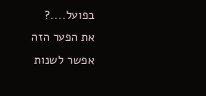בפועל....?
את הפער הזה אפשר לשנות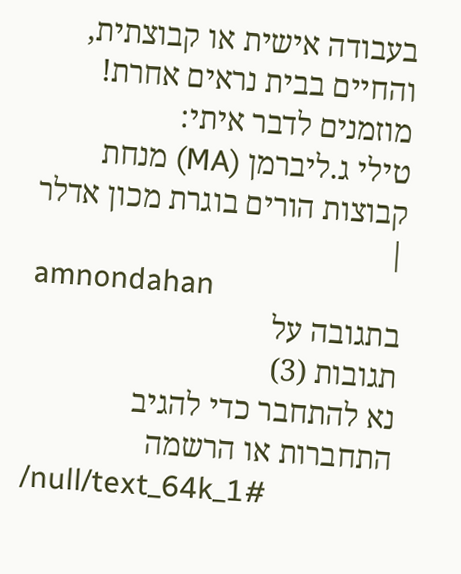בעבודה אישית או קבוצתית, והחיים בבית נראים אחרת!
מוזמנים לדבר איתי:
טילי ג.ליברמן (MA) מנחת קבוצות הורים בוגרת מכון אדלר |
amnondahan
בתגובה על
תגובות (3)
נא להתחבר כדי להגיב
התחברות או הרשמה
/null/text_64k_1#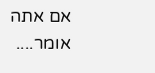אם אתה אומר....